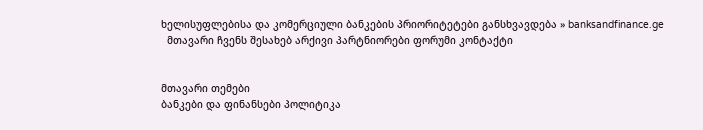ხელისუფლებისა და კომერციული ბანკების პრიორიტეტები განსხვავდება » banksandfinance.ge
  მთავარი ჩვენს შესახებ არქივი პარტნიორები ფორუმი კონტაქტი


მთავარი თემები
ბანკები და ფინანსები პოლიტიკა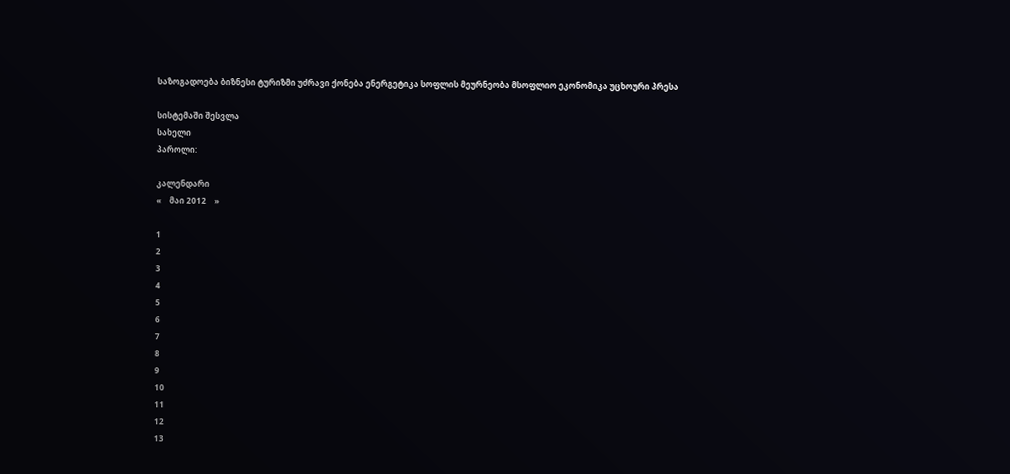საზოგადოება ბიზნესი ტურიზმი უძრავი ქონება ენერგეტიკა სოფლის მეურნეობა მსოფლიო ეკონომიკა უცხოური პრესა

სისტემაში შესვლა
სახელი
პაროლი:

კალენდარი
«    მაი 2012    »

1
2
3
4
5
6
7
8
9
10
11
12
13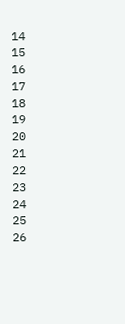14
15
16
17
18
19
20
21
22
23
24
25
26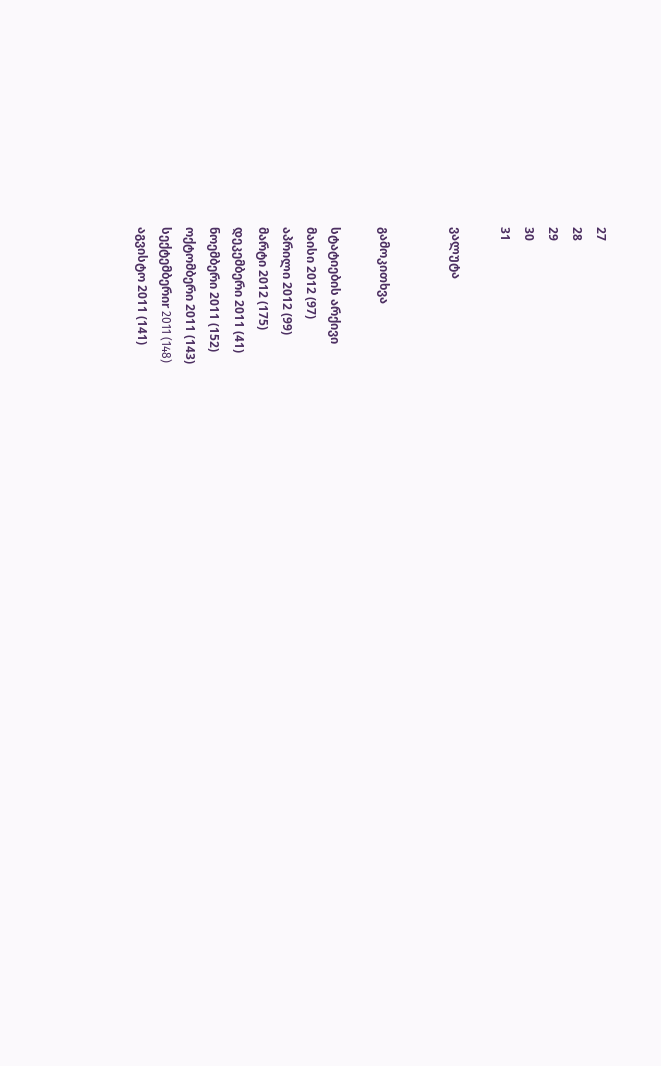27
28
29
30
31

ვალუტა


გამოკითხვა

სტატიების არქივი
მაისი 2012 (97)
აპრილი 2012 (99)
მარტი 2012 (175)
დეკემბერი 2011 (41)
ნოემბერი 2011 (152)
ოქტომბერი 2011 (143)
სექტემბერიr 2011 (148)
აგვისტო 2011 (141)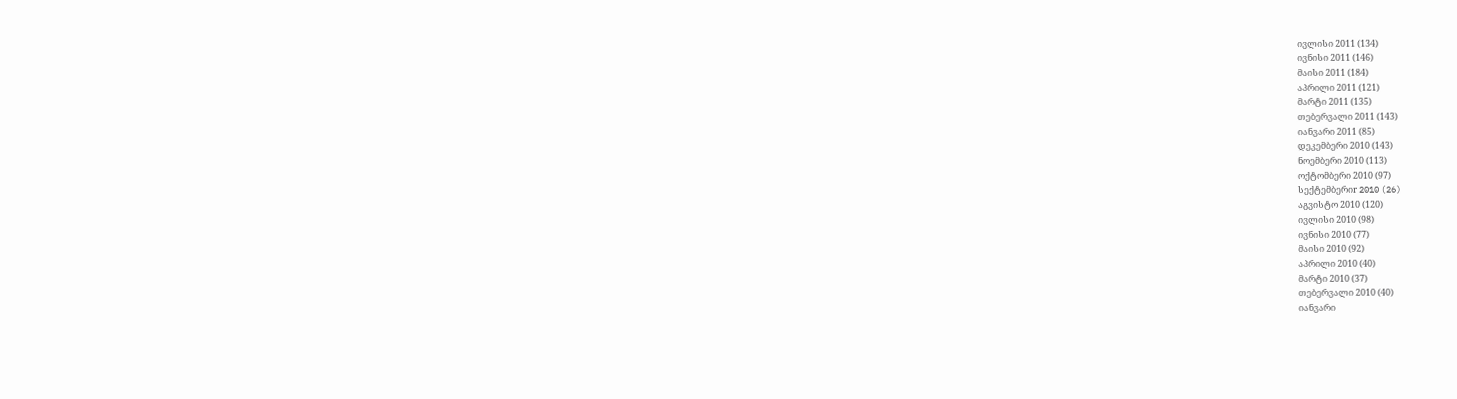ივლისი 2011 (134)
ივნისი 2011 (146)
მაისი 2011 (184)
აპრილი 2011 (121)
მარტი 2011 (135)
თებერვალი 2011 (143)
იანვარი 2011 (85)
დეკემბერი 2010 (143)
ნოემბერი 2010 (113)
ოქტომბერი 2010 (97)
სექტემბერიr 2010 (26)
აგვისტო 2010 (120)
ივლისი 2010 (98)
ივნისი 2010 (77)
მაისი 2010 (92)
აპრილი 2010 (40)
მარტი 2010 (37)
თებერვალი 2010 (40)
იანვარი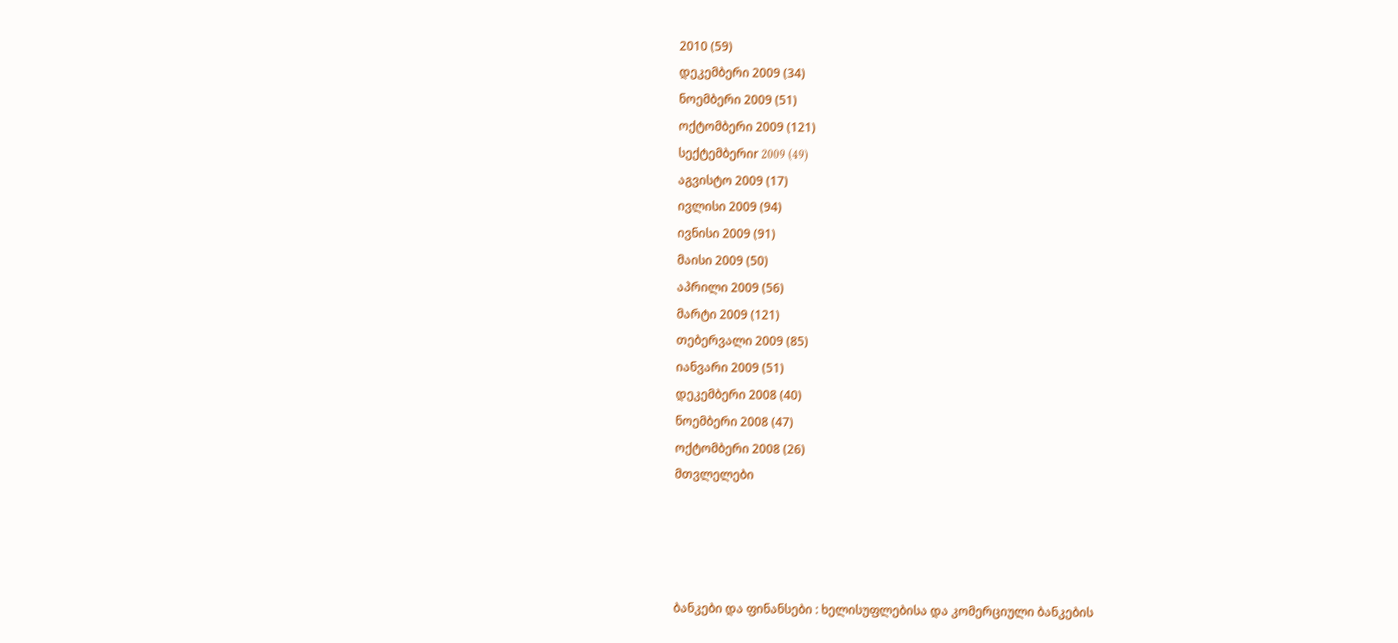2010 (59)
დეკემბერი 2009 (34)
ნოემბერი 2009 (51)
ოქტომბერი 2009 (121)
სექტემბერიr 2009 (49)
აგვისტო 2009 (17)
ივლისი 2009 (94)
ივნისი 2009 (91)
მაისი 2009 (50)
აპრილი 2009 (56)
მარტი 2009 (121)
თებერვალი 2009 (85)
იანვარი 2009 (51)
დეკემბერი 2008 (40)
ნოემბერი 2008 (47)
ოქტომბერი 2008 (26)
მთვლელები




ბანკები და ფინანსები : ხელისუფლებისა და კომერციული ბანკების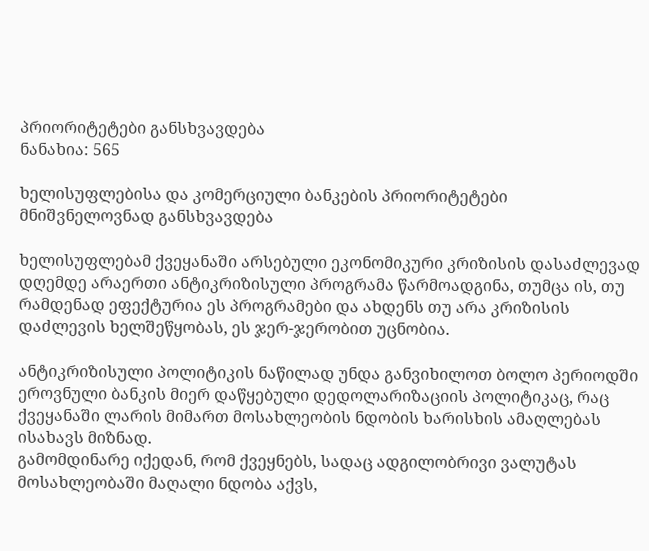პრიორიტეტები განსხვავდება
ნანახია: 565

ხელისუფლებისა და კომერციული ბანკების პრიორიტეტები მნიშვნელოვნად განსხვავდება

ხელისუფლებამ ქვეყანაში არსებული ეკონომიკური კრიზისის დასაძლევად დღემდე არაერთი ანტიკრიზისული პროგრამა წარმოადგინა, თუმცა ის, თუ რამდენად ეფექტურია ეს პროგრამები და ახდენს თუ არა კრიზისის დაძლევის ხელშეწყობას, ეს ჯერ-ჯერობით უცნობია.

ანტიკრიზისული პოლიტიკის ნაწილად უნდა განვიხილოთ ბოლო პერიოდში ეროვნული ბანკის მიერ დაწყებული დედოლარიზაციის პოლიტიკაც, რაც ქვეყანაში ლარის მიმართ მოსახლეობის ნდობის ხარისხის ამაღლებას ისახავს მიზნად.
გამომდინარე იქედან, რომ ქვეყნებს, სადაც ადგილობრივი ვალუტას მოსახლეობაში მაღალი ნდობა აქვს,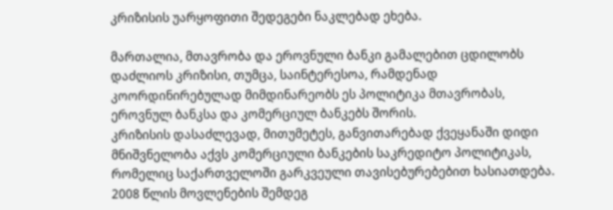კრიზისის უარყოფითი შედეგები ნაკლებად ეხება.

მართალია, მთავრობა და ეროვნული ბანკი გამალებით ცდილობს დაძლიოს კრიზისი, თუმცა, საინტერესოა, რამდენად კოორდინირებულად მიმდინარეობს ეს პოლიტიკა მთავრობას, ეროვნულ ბანკსა და კომერციულ ბანკებს შორის.
კრიზისის დასაძლევად, მითუმეტეს, განვითარებად ქვეყანაში დიდი მნიშვნელობა აქვს კომერციული ბანკების საკრედიტო პოლიტიკას, რომელიც საქართველოში გარკვეული თავისებურებებით ხასიათდება.
2008 წლის მოვლენების შემდეგ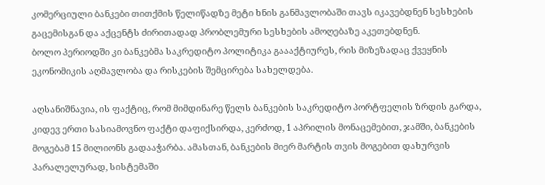კომერციული ბანკები თითქმის წელიწადზე მეტი ხნის განმავლობაში თავს იკავებდნენ სესხების გაცემისგან და აქცენტს ძირითადად პრობლემური სესხების ამოღებაზე აკეთებდნენ.
ბოლო პერიოდში კი ბანკებმა საკრედიტო პოლიტიკა გაააქტიურეს, რის მიზეზადაც ქვეყნის ეკონომიკის აღმავლობა და რისკების შემცირება სახელდება.

აღსანიშნავია, ის ფაქტიც, რომ მიმდინარე წელს ბანკების საკრედიტო პორტფელის ზრდის გარდა, კიდევ ერთი სასიამოვნო ფაქტი დაფიქსირდა, კერძოდ, 1 აპრილის მონაცემებით, ჯამში, ბანკების მოგებამ 15 მილიონს გადააჭარბა. ამასთან, ბანკების მიერ მარტის თვის მოგებით დახურვის პარალელურად, სისტემაში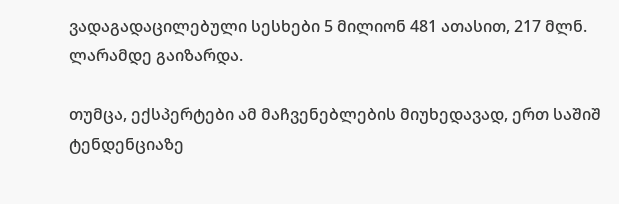ვადაგადაცილებული სესხები 5 მილიონ 481 ათასით, 217 მლნ. ლარამდე გაიზარდა.

თუმცა, ექსპერტები ამ მაჩვენებლების მიუხედავად, ერთ საშიშ ტენდენციაზე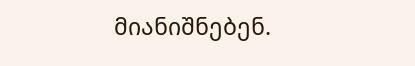მიანიშნებენ.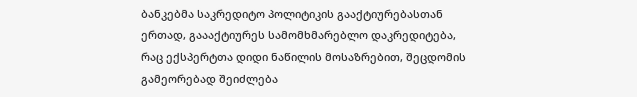ბანკებმა საკრედიტო პოლიტიკის გააქტიურებასთან ერთად, გაააქტიურეს სამომხმარებლო დაკრედიტება, რაც ექსპერტთა დიდი ნაწილის მოსაზრებით, შეცდომის გამეორებად შეიძლება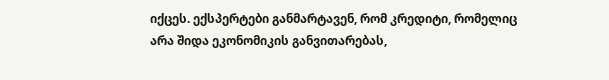იქცეს. ექსპერტები განმარტავენ, რომ კრედიტი, რომელიც არა შიდა ეკონომიკის განვითარებას,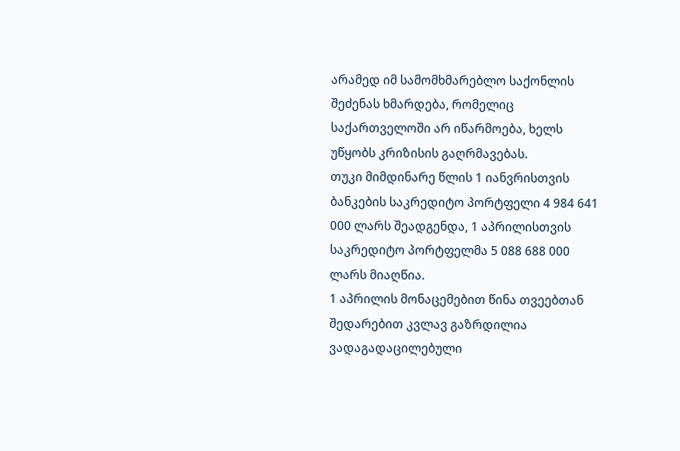არამედ იმ სამომხმარებლო საქონლის შეძენას ხმარდება, რომელიც საქართველოში არ იწარმოება, ხელს უწყობს კრიზისის გაღრმავებას.
თუკი მიმდინარე წლის 1 იანვრისთვის ბანკების საკრედიტო პორტფელი 4 984 641 000 ლარს შეადგენდა, 1 აპრილისთვის საკრედიტო პორტფელმა 5 088 688 000 ლარს მიაღწია.
1 აპრილის მონაცემებით წინა თვეებთან შედარებით კვლავ გაზრდილია ვადაგადაცილებული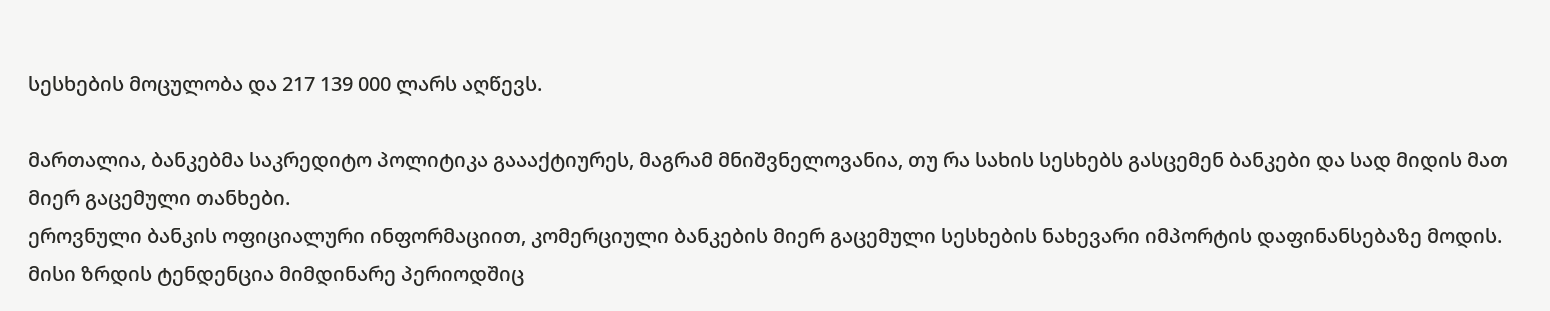სესხების მოცულობა და 217 139 000 ლარს აღწევს.

მართალია, ბანკებმა საკრედიტო პოლიტიკა გაააქტიურეს, მაგრამ მნიშვნელოვანია, თუ რა სახის სესხებს გასცემენ ბანკები და სად მიდის მათ მიერ გაცემული თანხები.
ეროვნული ბანკის ოფიციალური ინფორმაციით, კომერციული ბანკების მიერ გაცემული სესხების ნახევარი იმპორტის დაფინანსებაზე მოდის. მისი ზრდის ტენდენცია მიმდინარე პერიოდშიც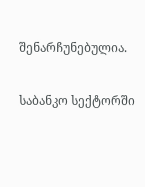შენარჩუნებულია.

საბანკო სექტორში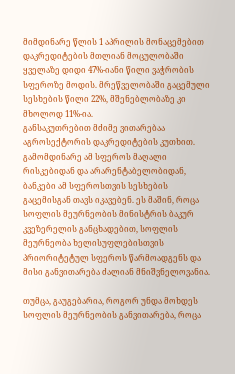მიმდინარე წლის 1 აპრილის მონაცემებით დაკრედიტების მთლიან მოცულობაში ყველაზე დიდი 47%-იანი წილი ვაჭრობის სფეროზე მოდის. მრეწველობაში გაცემული სესხების წილი 22%, მშენებლობაზე კი მხოლოდ 11%-ია.
განსაკუთრებით მძიმე ვითარებაა აგროსექტორის დაკრედიტების კუთხით. გამომდინარე ამ სფეროს მაღალი რისკებიდან და არარენტაბელობიდან, ბანკები ამ სფეროსთვის სესხების გაცემისგან თავს იკავებენ. ეს მაშინ, როცა სოფლის მეურნეობის მინისტრის ბაკურ კვეზერელის განცხადებით, სოფლის მეურნეობა ხელისუფლებისთვის პრიორიტეტულ სფეროს წარმოადგენს და მისი განვითარება ძალიან მნიშვნელოვანია.

თუმცა, გაუგებარია, როგორ უნდა მოხდეს სოფლის მეურნეობის განვითარება, როცა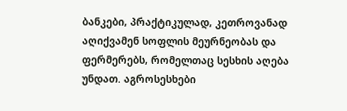ბანკები, პრაქტიკულად, კეთროვანად აღიქვამენ სოფლის მეურნეობას და ფერმერებს, რომელთაც სესხის აღება უნდათ. აგროსესხები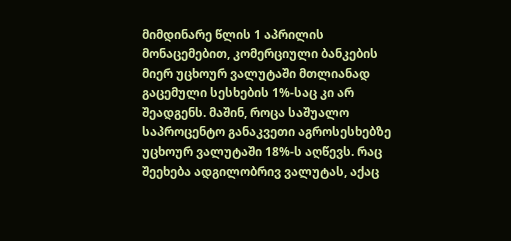მიმდინარე წლის 1 აპრილის მონაცემებით, კომერციული ბანკების მიერ უცხოურ ვალუტაში მთლიანად გაცემული სესხების 1%-საც კი არ შეადგენს. მაშინ, როცა საშუალო საპროცენტო განაკვეთი აგროსესხებზე უცხოურ ვალუტაში 18%-ს აღწევს. რაც შეეხება ადგილობრივ ვალუტას, აქაც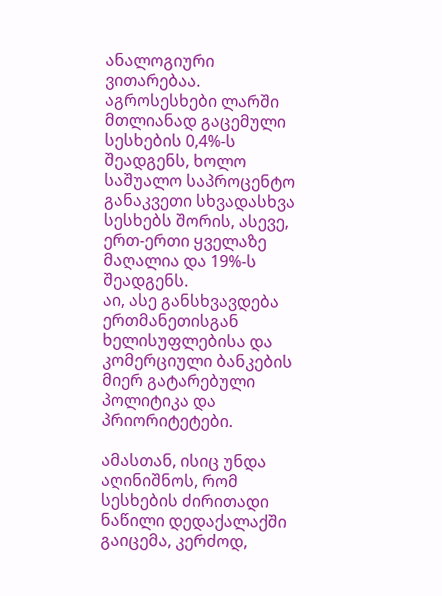ანალოგიური ვითარებაა. აგროსესხები ლარში მთლიანად გაცემული სესხების 0,4%-ს შეადგენს, ხოლო საშუალო საპროცენტო განაკვეთი სხვადასხვა სესხებს შორის, ასევე, ერთ-ერთი ყველაზე მაღალია და 19%-ს შეადგენს.
აი, ასე განსხვავდება ერთმანეთისგან ხელისუფლებისა და კომერციული ბანკების მიერ გატარებული პოლიტიკა და პრიორიტეტები.

ამასთან, ისიც უნდა აღინიშნოს, რომ სესხების ძირითადი ნაწილი დედაქალაქში გაიცემა, კერძოდ,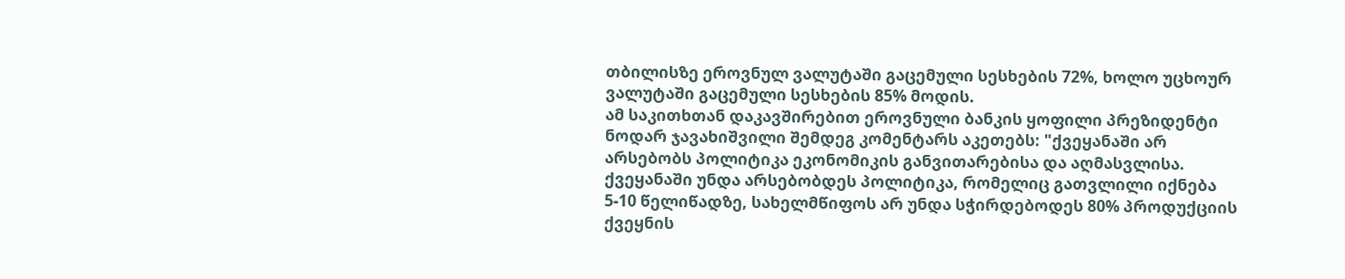თბილისზე ეროვნულ ვალუტაში გაცემული სესხების 72%, ხოლო უცხოურ ვალუტაში გაცემული სესხების 85% მოდის.
ამ საკითხთან დაკავშირებით ეროვნული ბანკის ყოფილი პრეზიდენტი ნოდარ ჯავახიშვილი შემდეგ კომენტარს აკეთებს: "ქვეყანაში არ არსებობს პოლიტიკა ეკონომიკის განვითარებისა და აღმასვლისა. ქვეყანაში უნდა არსებობდეს პოლიტიკა, რომელიც გათვლილი იქნება 5-10 წელიწადზე, სახელმწიფოს არ უნდა სჭირდებოდეს 80% პროდუქციის ქვეყნის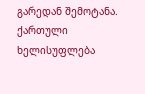გარედან შემოტანა. ქართული ხელისუფლება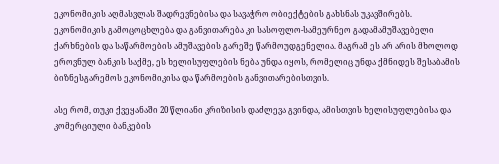ეკონომიკის აღმასვლას შადრევნებისა და სავაჭრო ობიექტების გახსნას უკავშირებს. ეკონომიკის გამოცოცხლება და განვითარება კი სასოფლო-სამეურნეო გადამამუშავებელი ქარხნების და საწარმოების ამუშავების გარეშე წარმოუდგენელია. მაგრამ ეს არ არის მხოლოდ ეროვნულ ბანკის საქმე, ეს ხელისუფლების ნება უნდა იყოს, რომელიც უნდა ქმნიდეს შესაბამის ბიზნესგარემოს ეკონომიკისა და წარმოების განვითარებისთვის.

ასე რომ, თუკი ქვეყანაში 20 წლიანი კრიზისის დაძლევა გვინდა, ამისთვის ხელისუფლებისა და კომერციული ბანკების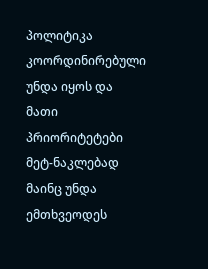პოლიტიკა კოორდინირებული უნდა იყოს და მათი პრიორიტეტები მეტ-ნაკლებად მაინც უნდა ემთხვეოდეს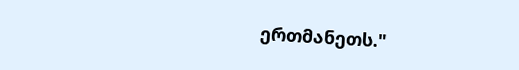ერთმანეთს."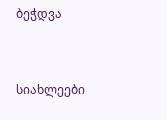ბეჭდვა


სიახლეები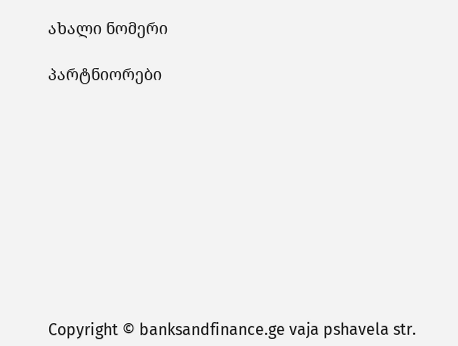ახალი ნომერი

პარტნიორები










Copyright © banksandfinance.ge vaja pshavela str.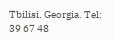Tbilisi. Georgia. Tel: 39 67 48